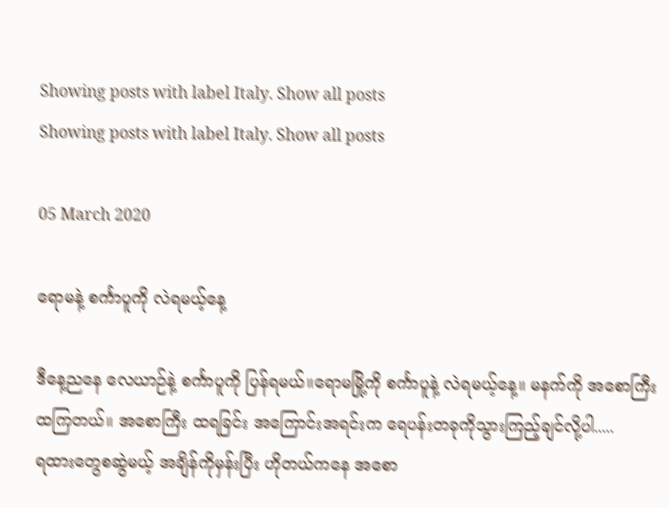Showing posts with label Italy. Show all posts
Showing posts with label Italy. Show all posts

05 March 2020

ရောမနဲ့ စင်္ကာပူကို လဲရမယ့်နေ့

ဒီနေ့ညနေ လေယာဉ်နဲ့ စင်္ကာပူကို ပြန်ရမယ်။ရောမမြို့ကို စင်္ကာပူနဲ့ လဲရမယ့်နေ့။ မနက်ကို အစောကြီးထကြတယ်။ အစောကြီး ထရခြင်း အကြောင်းအရင်းက ရေပန်းတခုကိုသွားကြည့်ချင်လို့ပါ.....
ရထားတွေစဆွဲမယ့် အချိန်ကိုမှန်းပြီး ဟိုတယ်ကနေ အစော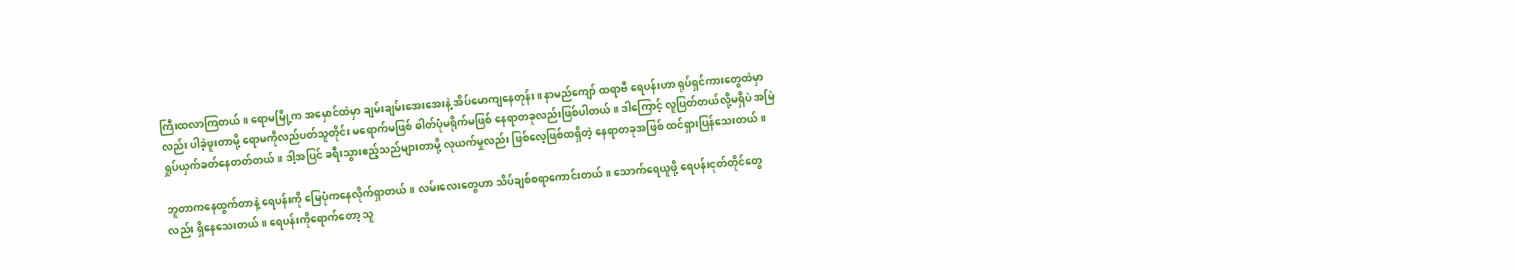ကြီးထလာကြတယ်။ ရောမမြို့က အမှောင်ထဲမှာ ချမ်းချမ်းအေးအေးနဲ့ အိပ်မောကျနေတုန်း။ နာမည်ကျော် ထရာဗီ ရေပန်းဟာ ရုပ်ရှင်ကားတွေထဲမှာလည်း ပါခဲ့ဖူးတာမို့ ရောမကိုလည်ပတ်သူတိုင်း မရောက်မဖြစ် ဓါတ်ပုံမရိုက်မဖြစ် နေရာတခုလည်းဖြစ်ပါတယ်။ ဒါကြောင့် လူပြတ်တယ်လို့မရှိပဲ အမြဲ ရှုပ်ယှက်ခတ်နေတတ်တယ်။ ဒါ့အပြင် ခရီးသွားဧည့်သည်များတာမို့ လုယက်မှုလည်း ဖြစ်လေ့ဖြစ်ထရှိတဲ့ နေရာတခုအဖြစ် ထင်ရှားပြန်သေးတယ်။

ဘူတာကနေထွက်တာနဲ့ ရေပန်းကို မြေပုံကနေလိုက်ရှာတယ်။ လမ်းလေးတွေဟာ သိပ်ချစ်စရာကောင်းတယ်။ သောက်ရေယူဖို့ ရေပန်းငုတ်တိုင်တွေလည်း ရှိနေသေးတယ်။ ရေပန်းကိုရောက်တော့ သူ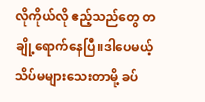လိုကိုယ်လို ဧည့်သည်တွေ တချို့ရောက်နေပြီ။ဒါပေမယ့် သိပ်မများသေးတာမို့ ခပ်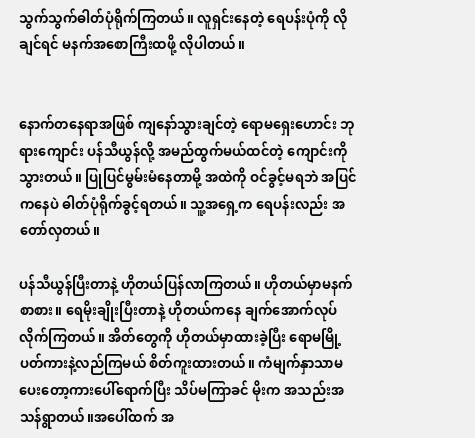သွက်သွက်ဓါတ်ပုံရိုက်ကြတယ်။ လူရှင်းနေတဲ့ ရေပန်းပုံကို လိုချင်ရင် မနက်အစောကြီးထဖို့ လိုပါတယ်။


နောက်တနေရာအဖြစ် ကျနော်သွားချင်တဲ့ ရောမရှေးဟောင်း ဘုရားကျောင်း ပန်သီယွန်လို့ အမည်ထွက်မယ်ထင်တဲ့ ကျောင်းကိုသွားတယ်။ ပြုပြင်မွမ်းမံနေတာမို့ အထဲကို ဝင်ခွင့်မရဘဲ အပြင်ကနေပဲ ဓါတ်ပုံရိုက်ခွင့်ရတယ်။ သူ့အရှေ့က ရေပန်းလည်း အတော်လှတယ်။

ပန်သီယွန်ပြီးတာနဲ့ ဟိုတယ်ပြန်လာကြတယ်။ ဟိုတယ်မှာမနက်စာစား။ ရေမိုးချိုးပြီးတာနဲ့ ဟိုတယ်ကနေ ချက်အောက်လုပ်လိုက်ကြတယ်။ အိတ်တွေကို ဟိုတယ်မှာထားခဲ့ပြီး ရောမမြို့ပတ်ကားနဲ့လည်ကြမယ် စိတ်ကူးထားတယ်။ ကံမျက်နှာသာမပေးတော့ကားပေါ်ရောက်ပြီး သိပ်မကြာခင် မိုးက အသည်းအသန်ရွာတယ်။အပေါ်ထက် အ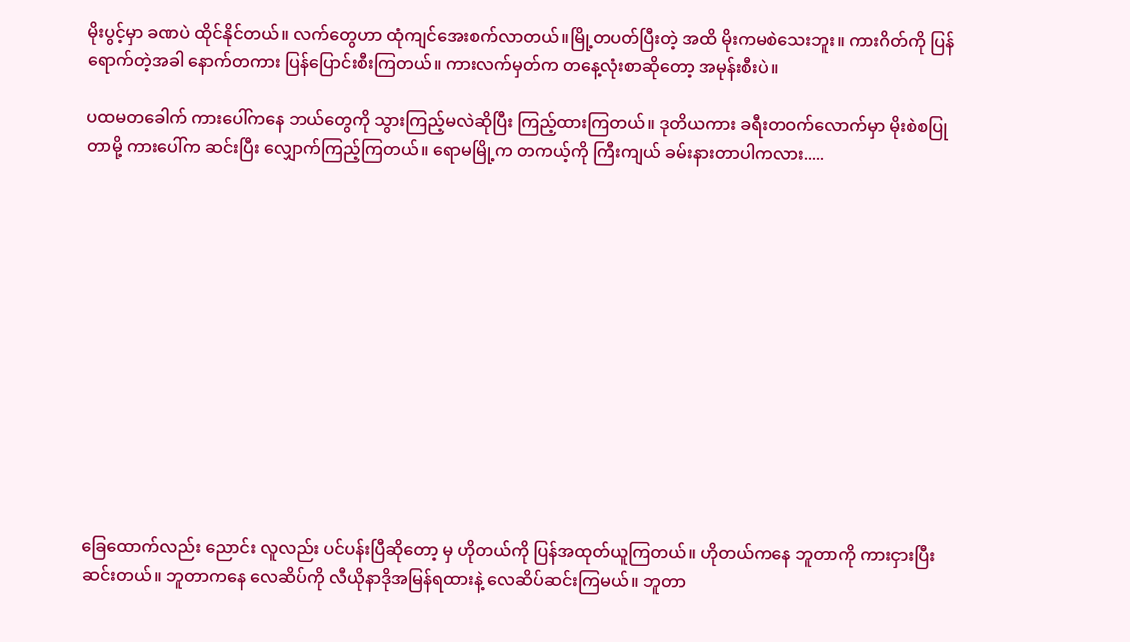မိုးပွင့်မှာ ခဏပဲ ထိုင်နိုင်တယ်။ လက်တွေဟာ ထုံကျင်အေးစက်လာတယ်။မြို့တပတ်ပြီးတဲ့ အထိ မိုးကမစဲသေးဘူး။ ကားဂိတ်ကို ပြန်ရောက်တဲ့အခါ နောက်တကား ပြန်ပြောင်းစီးကြတယ်။ ကားလက်မှတ်က တနေ့လုံးစာဆိုတော့ အမုန်းစီးပဲ။

ပထမတခေါက် ကားပေါ်ကနေ ဘယ်တွေကို သွားကြည့်မလဲဆိုပြီး ကြည့်ထားကြတယ်။ ဒုတိယကား ခရီးတဝက်လောက်မှာ မိုးစဲစပြုတာမို့ ကားပေါ်က ဆင်းပြီး လျှောက်ကြည့်ကြတယ်။ ရောမမြို့က တကယ့်ကို ကြီးကျယ် ခမ်းနားတာပါကလား.....













ခြေထောက်လည်း ညောင်း လူလည်း ပင်ပန်းပြီဆိုတော့ မှ ဟိုတယ်ကို ပြန်အထုတ်ယူကြတယ်။ ဟိုတယ်ကနေ ဘူတာကို ကားငှားပြီးဆင်းတယ်။ ဘူတာကနေ လေဆိပ်ကို လီယိုနာဒိုအမြန်ရထားနဲ့ လေဆိပ်ဆင်းကြမယ်။ ဘူတာ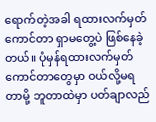ရောက်တဲ့အခါ ရထားလက်မှတ်ကောင်တာ ရှာမတွေ့ပဲ ဖြစ်နေခဲ့တယ်။ ပုံမှန်ရထားလက်မှတ်ကောင်တာတွေမှာ ဝယ်လို့မရတာမို့ ဘူတာထဲမှာ ပတ်ချာလည်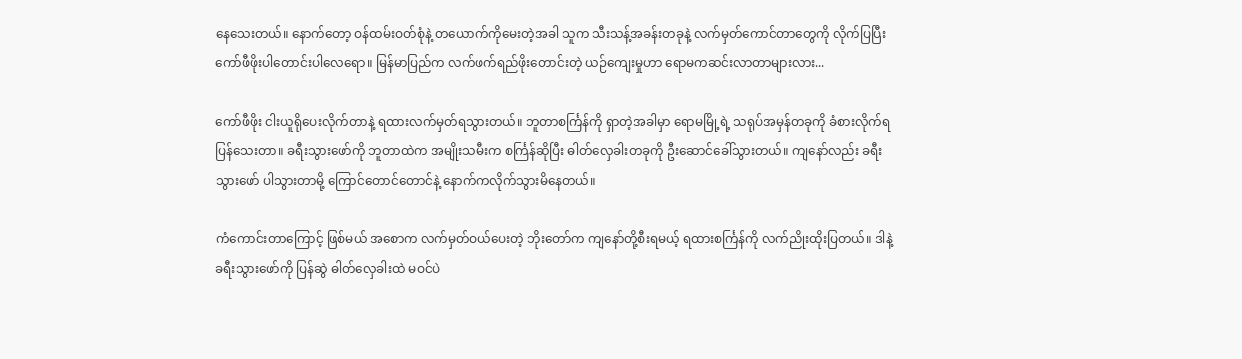နေသေးတယ်။ နောက်တော့ ဝန်ထမ်းဝတ်စုံနဲ့ တယောက်ကိုမေးတဲ့အခါ သူက သီးသန့်အခန်းတခုနဲ့ လက်မှတ်ကောင်တာတွေကို လိုက်ပြပြီး ကော်ဖီဖိုးပါတောင်းပါလေရော။ မြန်မာပြည်က လက်ဖက်ရည်ဖိုးတောင်းတဲ့ ယဉ်ကျေးမှုဟာ ရောမကဆင်းလာတာများလား...

ကော်ဖီဖိုး ငါးယူရိုပေးလိုက်တာနဲ့ ရထားလက်မှတ်ရသွားတယ်။ ဘူတာစင်္ကြန်ကို ရှာတဲ့အခါမှာ ရောမမြို့ရဲ့ သရုပ်အမှန်တခုကို ခံစားလိုက်ရပြန်သေးတာ။ ခရီးသွားဖော်ကို ဘူတာထဲက အမျိုးသမီးက စင်္ကြန်ဆိုပြီး ဓါတ်လှေခါးတခုကို ဦးဆောင်ခေါ်သွားတယ်။ ကျနော်လည်း ခရီးသွားဖော် ပါသွားတာမို့ ကြောင်တောင်တောင်နဲ့ နောက်ကလိုက်သွားမိနေတယ်။

ကံကောင်းတာကြောင့် ဖြစ်မယ် အစောက လက်မှတ်ဝယ်ပေးတဲ့ ဘိုးတော်က ကျနော်တို့စီးရမယ့် ရထားစင်္ကြန်ကို လက်ညိုးထိုးပြတယ်။ ဒါနဲ့ ခရီးသွားဖော်ကို ပြန်ဆွဲ ဓါတ်လှေခါးထဲ မဝင်ပဲ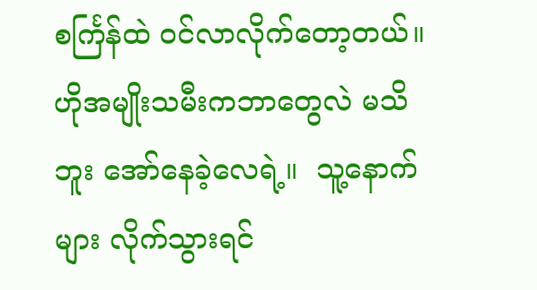စင်္ကြန်ထဲ ဝင်လာလိုက်တော့တယ်။ ဟိုအမျိုးသမီးကဘာတွေလဲ မသိဘူး အော်နေခဲ့လေရဲ့။  သူ့နောက်များ လိုက်သွားရင်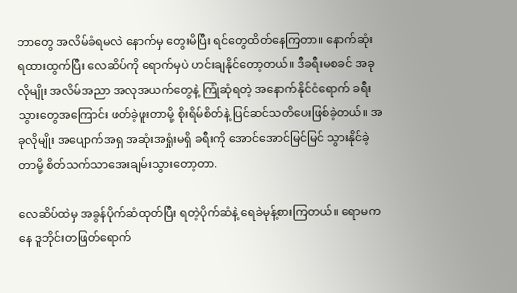ဘာတွေ အလိမ်ခံရမလဲ နောက်မှ တွေးမိပြီး ရင်တွေထိတ်နေကြတာ။ နောက်ဆုံး ရထားထွက်ပြီး လေဆိပ်ကို ရောက်မှပဲ ဟင်းချနိုင်တော့တယ်။ ဒီခရီးမစခင် အခုလိုမျိုး အလိမ်အညာ အလုအယက်တွေနဲ့ ကြုံဆုံရတဲ့ အနောက်နိုင်ငံရောက် ခရီးသွားတွေအကြောင်း ဖတ်ခဲ့ဖူးတာမို့ စိုးရိမ်စိတ်နဲ့ ပြင်ဆင်သတိပေးဖြစ်ခဲ့တယ်။ အခုလိုမျိုး အပျောက်အရှ အဆုံးအရှုံးမရှိ ခရီးကို အောင်အောင်မြင်မြင် သွားနိုင်ခဲ့တာမို့ စိတ်သက်သာအေးချမ်းသွားတော့တာ.

လေဆိပ်ထဲမှ အခွန်ပိုက်ဆံထုတ်ပြီး ရတဲ့ပိုက်ဆံနဲ့ ရေခဲမုန့်စားကြတယ်။ ရောမကနေ ဒူဘိုင်းတဖြတ်ရောက်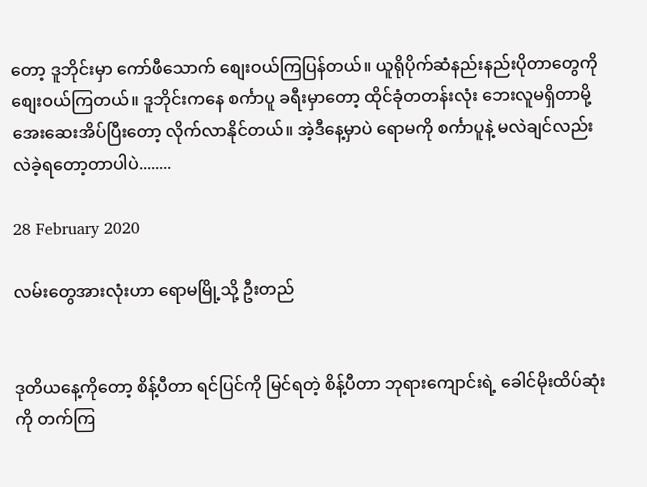တော့ ဒူဘိုင်းမှာ ကော်ဖီသောက် စျေးဝယ်ကြပြန်တယ်။ ယူရိုပိုက်ဆံနည်းနည်းပိုတာတွေကို စျေးဝယ်ကြတယ်။ ဒူဘိုင်းကနေ စင်္ကာပူ ခရီးမှာတော့ ထိုင်ခုံတတန်းလုံး ဘေးလူမရှိတာမို့ အေးဆေးအိပ်ပြီးတော့ လိုက်လာနိုင်တယ်။ အဲ့ဒီနေ့မှာပဲ ရောမကို စင်္ကာပူနဲ့ မလဲချင်လည်း လဲခဲ့ရတော့တာပါပဲ........

28 February 2020

လမ်းတွေအားလုံးဟာ ရောမမြို့သို့ ဦးတည်


ဒုတိယနေ့ကိုတော့ စိန့်ပီတာ ရင်ပြင်ကို မြင်ရတဲ့ စိန့်ပီတာ ဘုရားကျောင်းရဲ့ ခေါင်မိုးထိပ်ဆုံးကို တက်ကြ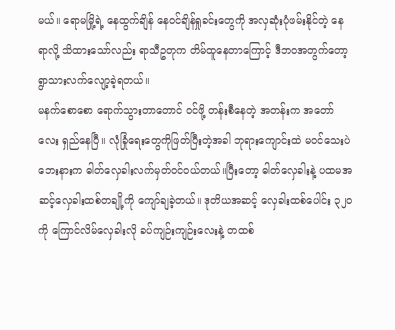မယ်။ ရောမမြို့ရဲ့ နေထွက်ချိန် နေဝင်ချိန်ရှုခင်းတွေကို အလှဆုံးပုံဖမ်းနိုင်တဲ့ နေရာလို့ သိထားသော်လည်း ရာသီဥတုက တိမ်ထူနေတာကြောင့် ဒီဘဝအတွက်တော့ ရွာသားလက်လျော့ခဲ့ရတယ်။
မနက်စောစော ရောက်သွားတာတောင် ဝင်ဖို့ တန်းစီနေတဲ့ အတန်းက အတော်လေး ရှည်နေပြီ။ လုံခြုံရေးတွေကိုဖြတ်ပြီးတဲ့အခါ ဘုရားကျောင်းထဲ မဝင်သေးပဲ ဘေးနားက ဓါတ်လှေခါးလက်မှတ်ဝင်ဝယ်တယ်။ပြီးတော့ ဓါတ်လှေခါးနဲ့ ပထမအဆင့်လှေခါးထစ်တချို့ကို ကျော်ချခဲ့တယ်။ ဒုတိယအဆင့် လှေခါးထစ်ပေါင်း ၃၂၀ ကို ကြောင်လိမ်လှေခါးလို ခပ်ကျဉ်းကျဉ်းလေးနဲ့ တထစ်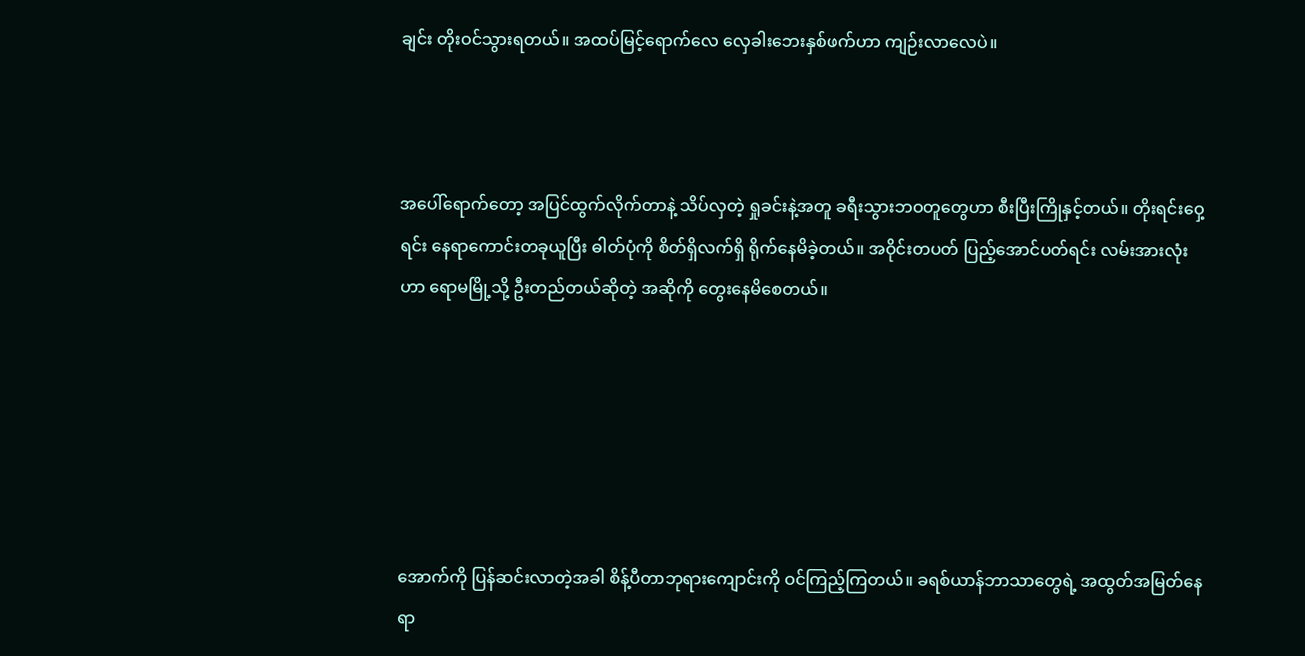ချင်း တိုးဝင်သွားရတယ်။ အထပ်မြင့်ရောက်လေ လှေခါးဘေးနှစ်ဖက်ဟာ ကျဉ်းလာလေပဲ။



အပေါ်ရောက်တော့ အပြင်ထွက်လိုက်တာနဲ့ သိပ်လှတဲ့ ရှုခင်းနဲ့အတူ ခရီးသွားဘဝတူတွေဟာ စီးပြီးကြိုနှင့်တယ်။ တိုးရင်းဝှေ့ရင်း နေရာကောင်းတခုယူပြီး ဓါတ်ပုံကို စိတ်ရှိလက်ရှိ ရိုက်နေမိခဲ့တယ်။ အဝိုင်းတပတ် ပြည့်အောင်ပတ်ရင်း လမ်းအားလုံးဟာ ရောမမြို့သို့ ဦးတည်တယ်ဆိုတဲ့ အဆိုကို တွေးနေမိစေတယ်။






အောက်ကို ပြန်ဆင်းလာတဲ့အခါ စိန့်ပီတာဘုရားကျောင်းကို ဝင်ကြည့်ကြတယ်။ ခရစ်ယာန်ဘာသာတွေရဲ့ အထွတ်အမြတ်နေရာ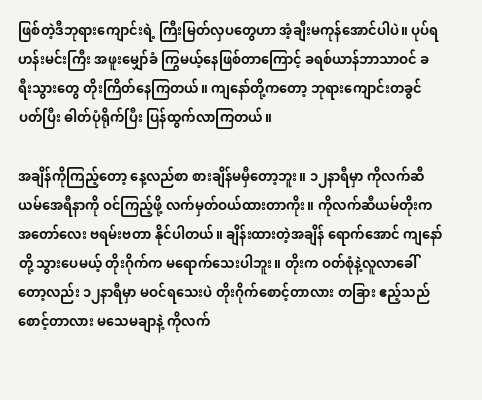ဖြစ်တဲ့ဒီဘုရားကျောင်းရဲ့ ကြီးမြတ်လှပတွေဟာ အံ့ချီးမကုန်အောင်ပါပဲ။ ပုပ်ရဟန်းမင်းကြီး အဖူးမျှော်ခံ ကြွမယ့်နေဖြစ်တာကြောင့် ခရစ်ယာန်ဘာသာဝင် ခရီးသွားတွေ တိုးကြိတ်နေကြတယ်။ ကျနော်တို့ကတော့ ဘုရားကျောင်းတခွင် ပတ်ပြီး ဓါတ်ပုံရိုက်ပြီး ပြန်ထွက်လာကြတယ်။

အချိန်ကိုကြည့်တော့ နေ့လည်စာ စားချိန်မမှီတော့ဘူး။ ၁၂နာရီမှာ ကိုလက်ဆီယမ်အေရီနာကို ဝင်ကြည့်ဖို့ လက်မှတ်ဝယ်ထားတာကိုး။ ကိုလက်ဆီယမ်တိုးက အတော်လေး ဗရမ်းဗတာ နိုင်ပါတယ်။ ချိန်းထားတဲ့အချိန် ရောက်အောင် ကျနော်တို့ သွားပေမယ့် တိုးဂိုက်က မရောက်သေးပါဘူး။ တိုးက ဝတ်စုံနဲ့လူလာခေါ်တော့လည်း ၁၂နာရီမှာ မဝင်ရသေးပဲ တိုးဂိုက်စောင့်တာလား တခြား ဧည့်သည်စောင့်တာလား မသေမချာနဲ့ ကိုလက်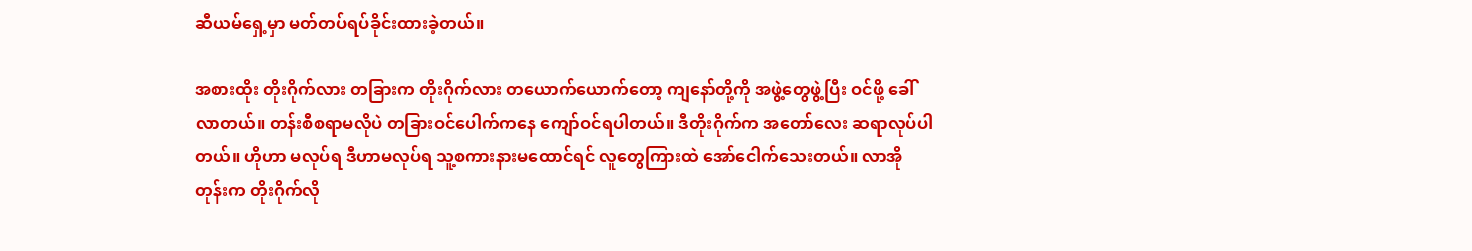ဆီယမ်ရှေ့မှာ မတ်တပ်ရပ်ခိုင်းထားခဲ့တယ်။

အစားထိုး တိုးဂိုက်လား တခြားက တိုးဂိုက်လား တယောက်ယောက်တော့ ကျနော်တို့ကို အဖွဲ့တွေဖွဲ့ပြီး ဝင်ဖို့ ခေါ်လာတယ်။ တန်းစီစရာမလိုပဲ တခြားဝင်ပေါက်ကနေ ကျော်ဝင်ရပါတယ်။ ဒီတိုးဂိုက်က အတော်လေး ဆရာလုပ်ပါတယ်။ ဟိုဟာ မလုပ်ရ ဒီဟာမလုပ်ရ သူ့စကားနားမထောင်ရင် လူတွေကြားထဲ အော်ငေါက်သေးတယ်။ လာအိုတုန်းက တိုးဂိုက်လို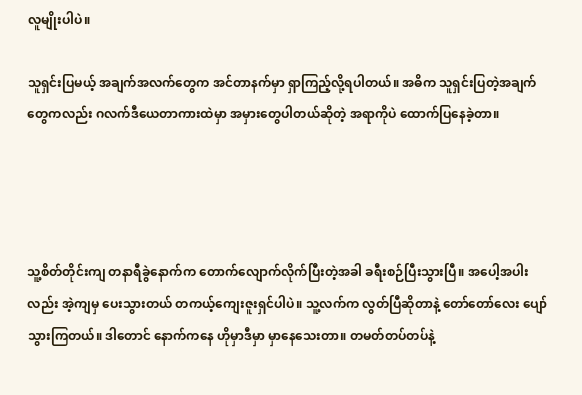လူမျိုးပါပဲ။

သူရှင်းပြမယ့် အချက်အလက်တွေက အင်တာနက်မှာ ရှာကြည့်လို့ရပါတယ်။ အဓိက သူရှင်းပြတဲ့အချက်တွေကလည်း ဂလက်ဒီယေတာကားထဲမှာ အမှားတွေပါတယ်ဆိုတဲ့ အရာကိုပဲ ထောက်ပြနေခဲ့တာ။




သူ့စိတ်တိုင်းကျ တနာရီခွဲနောက်က တောက်လျောက်လိုက်ပြီးတဲ့အခါ ခရီးစဉ်ပြီးသွားပြီ။ အပေါ့အပါးလည်း အဲ့ကျမှ ပေးသွားတယ် တကယ့်ကျေးဇူးရှင်ပါပဲ။ သူ့လက်က လွတ်ပြီဆိုတာနဲ့ တော်တော်လေး ပျော်သွားကြတယ်။ ဒါတောင် နောက်ကနေ ဟိုမှာဒီမှာ မှာနေသေးတာ။ တမတ်တပ်တပ်နဲ့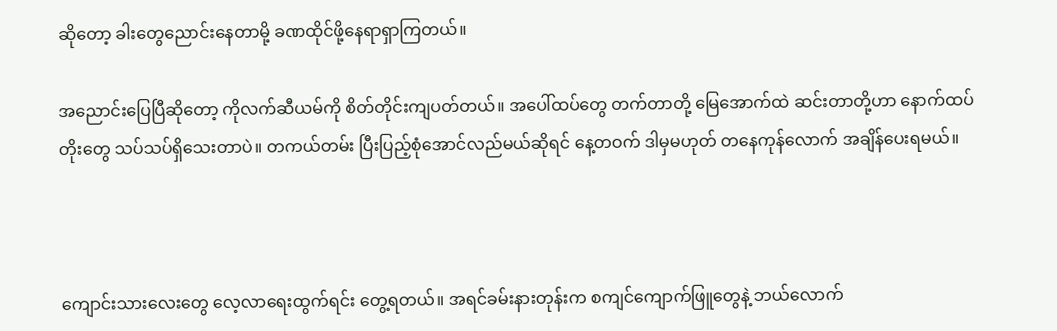ဆိုတော့ ခါးတွေညောင်းနေတာမို့ ခဏထိုင်ဖို့နေရာရှာကြတယ်။

အညောင်းပြေပြီဆိုတော့ ကိုလက်ဆီယမ်ကို စိတ်တိုင်းကျပတ်တယ်။ အပေါ်ထပ်တွေ တက်တာတို့ မြေအောက်ထဲ ဆင်းတာတို့ဟာ နောက်ထပ်တိုးတွေ သပ်သပ်ရှိသေးတာပဲ။ တကယ်တမ်း ပြီးပြည့်စုံအောင်လည်မယ်ဆိုရင် နေ့တဝက် ဒါမှမဟုတ် တနေကုန်လောက် အချိန်ပေးရမယ်။



ကျောင်းသားလေးတွေ လေ့လာရေးထွက်ရင်း တွေ့ရတယ်။ အရင်ခမ်းနားတုန်းက စကျင်ကျောက်ဖြူတွေနဲ့ ဘယ်လောက်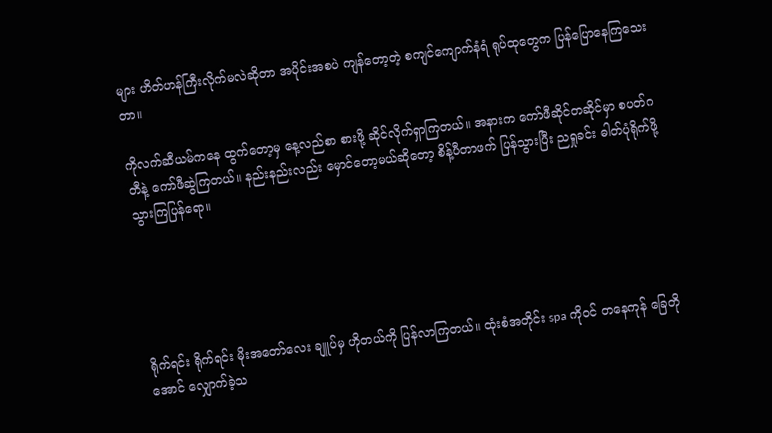များ ဟိတ်ဟန်ကြီးလိုက်မလဲဆိုတာ အပိုင်းအစပဲ ကျန်တော့တဲ့ စကျင်ကျောက်နံရံ ရုပ်ထုတွေက ပြန်ပြောနေကြသေးတာ။

ကိုလက်ဆီယမ်ကနေ ထွက်တော့မှ နေ့လည်စာ စားဖို့ ဆိုင်လိုက်ရှာကြတယ်။ အနားက ကော်ဖီဆိုင်တဆိုင်မှာ စပတ်ဂတီနဲ့ ကော်ဖီဆွဲကြတယ်။ နည်းနည်းလည်း မှောင်တော့မယ်ဆိုတော့ စိန့်ပီတာဖက် ပြန်သွားပြီး ညရှုခင်း ဓါတ်ပုံရိုက်ဖို့ သွားကြပြန်ရော။





ရိုက်ရင်း ရိုက်ရင်း မိုးအတော်လေး ချူပ်မှ ဟိုတယ်ကို ပြန်လာကြတယ်။ ထုံးစံအတိုင်း spa ကိုဝင် တနေကုန် ခြေတိုအောင် လျှောက်ခဲ့သ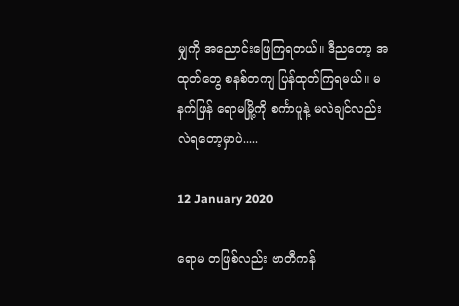မျှကို အညောင်းဖြေကြရတယ်။ ဒီညတော့ အထုတ်တွေ စနစ်တကျ ပြန်ထုတ်ကြရမယ်။ မနက်ဖြန် ရောမမြို့ကို စင်္ကာပူနဲ့ မလဲချင်လည်း လဲရတော့မှာပဲ.....

12 January 2020

ရောမ တဖြစ်လည်း ဗာတီကန်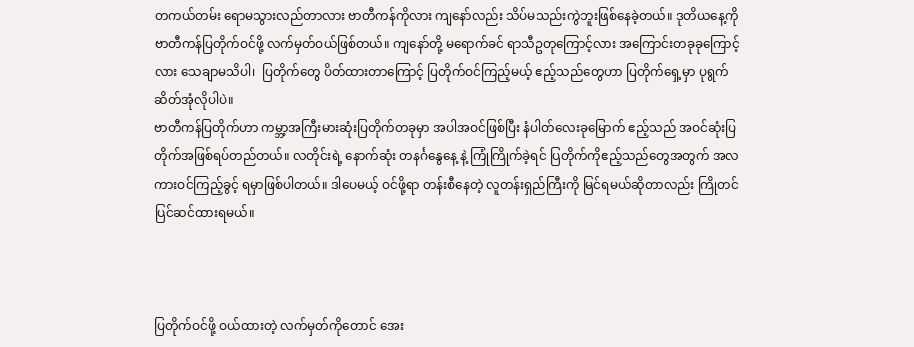တကယ်တမ်း ရောမသွားလည်တာလား ဗာတီကန်ကိုလား ကျနော်လည်း သိပ်မသည်းကွဲဘူးဖြစ်နေခဲ့တယ်။ ဒုတိယနေ့ကို ဗာတီကန်ပြတိုက်ဝင်ဖို့ လက်မှတ်ဝယ်ဖြစ်တယ်။ ကျနော်တို့ မရောက်ခင် ရာသီဥတုကြောင့်လား အကြောင်းတခုခုကြောင့်လား သေချာမသိပါ၊  ပြတိုက်တွေ ပိတ်ထားတာကြောင့် ပြတိုက်ဝင်ကြည့်မယ့် ဧည့်သည်တွေဟာ ပြတိုက်ရှေ့မှာ ပုရွက်ဆိတ်အုံလိုပါပဲ။
ဗာတီကန်ပြတိုက်ဟာ ကမ္ဘာ့အကြီးမားဆုံးပြတိုက်တခုမှာ အပါအဝင်ဖြစ်ပြီး နံပါတ်လေးခုမြောက် ဧည့်သည် အဝင်ဆုံးပြတိုက်အဖြစ်ရပ်တည်တယ်။ လတိုင်းရဲ့ နောက်ဆုံး တနင်္ဂနွေနေ့ နဲ့ ကြုံကြိုက်ခဲ့ရင် ပြတိုက်ကိုဧည့်သည်တွေအတွက် အလကားဝင်ကြည့်ခွင့် ရမှာဖြစ်ပါတယ်။ ဒါပေမယ့် ဝင်ဖို့ရာ တန်းစီနေတဲ့ လူတန်းရှည်ကြီးကို မြင်ရမယ်ဆိုတာလည်း ကြိုတင်ပြင်ဆင်ထားရမယ်။



ပြတိုက်ဝင်ဖို့ ဝယ်ထားတဲ့ လက်မှတ်ကိုတောင် အေး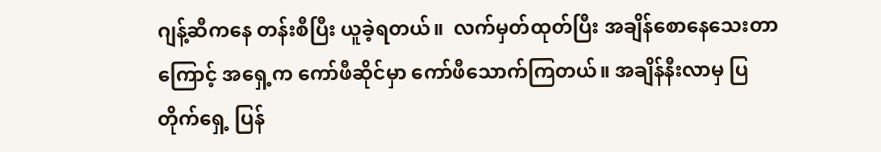ဂျန့်ဆီကနေ တန်းစီပြီး ယူခဲ့ရတယ်။  လက်မှတ်ထုတ်ပြီး အချိန်စောနေသေးတာကြောင့် အရှေ့က ကော်ဖီဆိုင်မှာ ကော်ဖီသောက်ကြတယ်။ အချိန်နီးလာမှ ပြတိုက်ရှေ့ ပြန်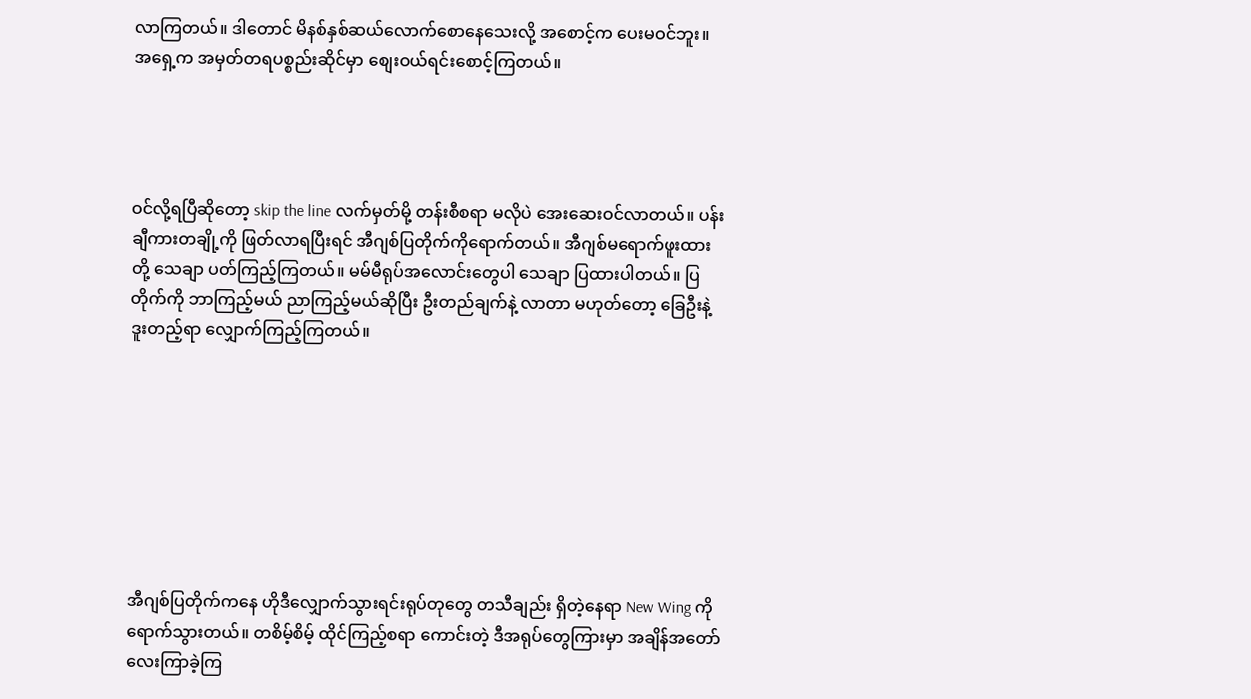လာကြတယ်။ ဒါတောင် မိနစ်နှစ်ဆယ်လောက်စောနေသေးလို့ အစောင့်က ပေးမဝင်ဘူး။ အရှေ့က အမှတ်တရပစ္စည်းဆိုင်မှာ စျေးဝယ်ရင်းစောင့်ကြတယ်။




ဝင်လို့ရပြီဆိုတော့ skip the line လက်မှတ်မို့ တန်းစီစရာ မလိုပဲ အေးဆေးဝင်လာတယ်။ ပန်းချီကားတချို့ကို ဖြတ်လာရပြီးရင် အီဂျစ်ပြတိုက်ကိုရောက်တယ်။ အီဂျစ်မရောက်ဖူးထားတို့ သေချာ ပတ်ကြည့်ကြတယ်။ မမ်မီရုပ်အလောင်းတွေပါ သေချာ ပြထားပါတယ်။ ပြတိုက်ကို ဘာကြည့်မယ် ညာကြည့်မယ်ဆိုပြီး ဦးတည်ချက်နဲ့ လာတာ မဟုတ်တော့ ခြေဦးနဲ့ဒူးတည့်ရာ လျှောက်ကြည့်ကြတယ်။








အီဂျစ်ပြတိုက်ကနေ ဟိုဒီလျှောက်သွားရင်းရုပ်တုတွေ တသီချည်း ရှိတဲ့နေရာ New Wing ကိုရောက်သွားတယ်။ တစိမ့်စိမ့် ထိုင်ကြည့်စရာ ကောင်းတဲ့ ဒီအရုပ်တွေကြားမှာ အချိန်အတော်လေးကြာခဲ့ကြ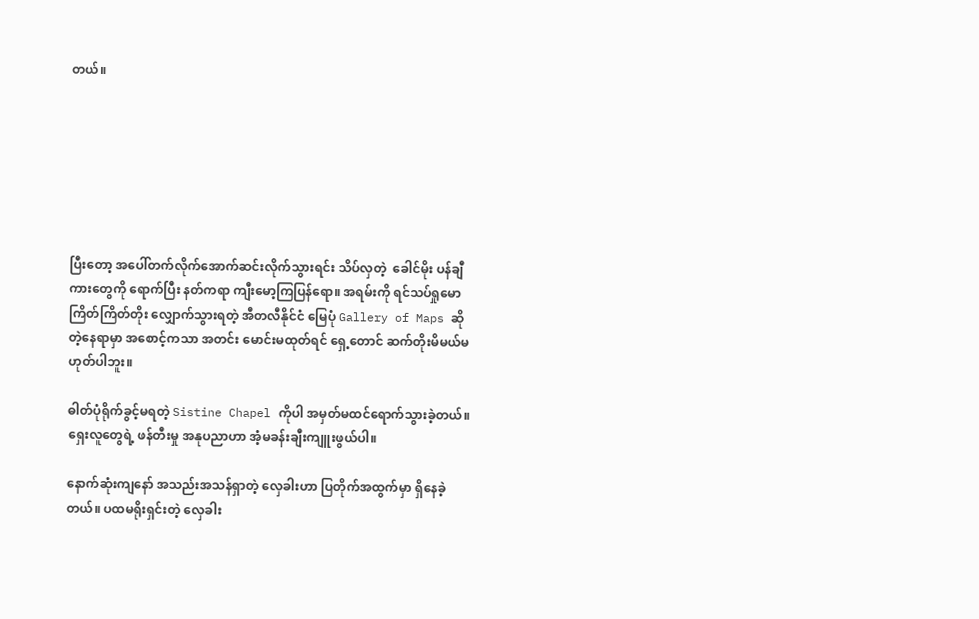တယ်။







ပြီးတော့ အပေါ်တက်လိုက်အောက်ဆင်းလိုက်သွားရင်း သိပ်လှတဲ့  ခေါင်မိုး ပန်ချီကားတွေကို ရောက်ပြီး နတ်ကရာ ကျီးမော့ကြပြန်ရော။ အရမ်းကို ရင်သပ်ရှုမော ကြိတ်ကြိတ်တိုး လျှောက်သွားရတဲ့ အီတလီနိုင်ငံ မြေပုံ Gallery of Maps ဆိုတဲ့နေရာမှာ အစောင့်ကသာ အတင်း မောင်းမထုတ်ရင် ရှေ့တောင် ဆက်တိုးမိမယ်မဟုတ်ပါဘူး။

ဓါတ်ပုံရိုက်ခွင့်မရတဲ့ Sistine Chapel ကိုပါ အမှတ်မထင်ရောက်သွားခဲ့တယ်။ ရှေးလူတွေရဲ့ ဖန်တီးမှု အနုပညာဟာ အံ့မခန်းချီးကျူးဖွယ်ပါ။

နောက်ဆုံးကျနော် အသည်းအသန်ရှာတဲ့ လှေခါးဟာ ပြတိုက်အထွက်မှာ ရှိနေခဲ့တယ်။ ပထမရိုးရှင်းတဲ့ လှေခါး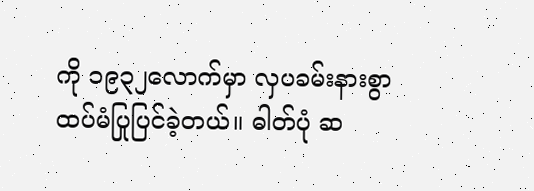ကို ၁၉၃၂လောက်မှာ လှပခမ်းနားစွာ ထပ်မံပြုပြင်ခဲ့တယ်။ ဓါတ်ပုံ ဆ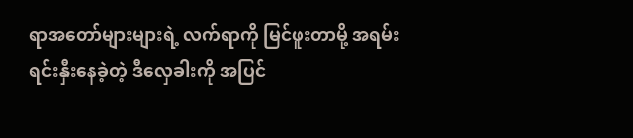ရာအတော်များများရဲ့ လက်ရာကို မြင်ဖူးတာမို့ အရမ်းရင်းနှီးနေခဲ့တဲ့ ဒီလှေခါးကို အပြင်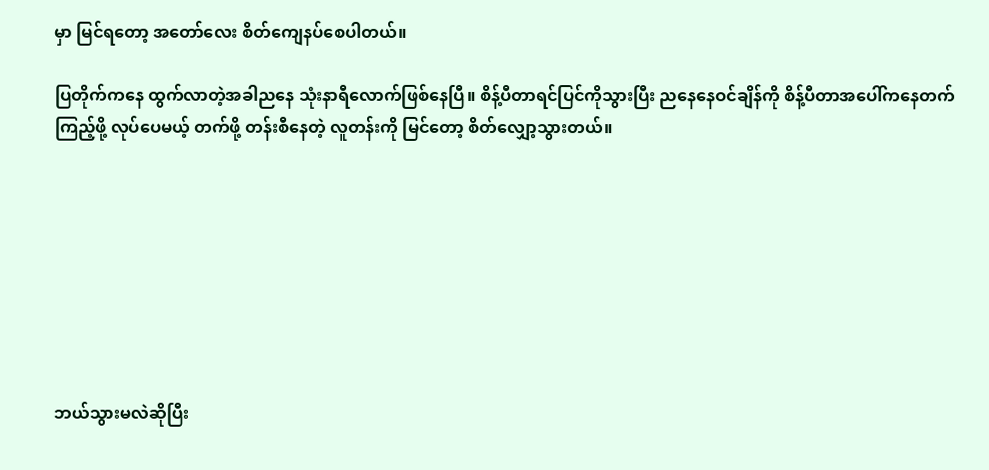မှာ မြင်ရတော့ အတော်လေး စိတ်ကျေနပ်စေပါတယ်။

ပြတိုက်ကနေ ထွက်လာတဲ့အခါညနေ သုံးနာရီလောက်ဖြစ်နေပြီ။ စိန့်ပီတာရင်ပြင်ကိုသွားပြီး ညနေနေဝင်ချိန်ကို စိန့်ပီတာအပေါ်ကနေတက်ကြည့်ဖို့ လုပ်ပေမယ့် တက်ဖို့ တန်းစီနေတဲ့ လူတန်းကို မြင်တော့ စိတ်လျှော့သွားတယ်။








ဘယ်သွားမလဲဆိုပြီး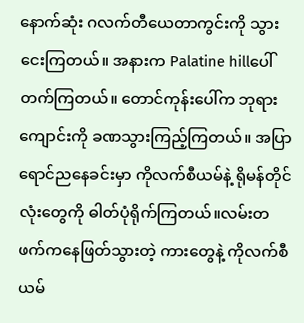နောက်ဆုံး ဂလက်တီယေတာကွင်းကို သွားငေးကြတယ်။ အနားက Palatine hillပေါ်တက်ကြတယ်။ တောင်ကုန်းပေါ်က ဘုရားကျောင်းကို ခဏသွားကြည့်ကြတယ်။ အပြာရောင်ညနေခင်းမှာ ကိုလက်စီယမ်နဲ့ ရိုမန်တိုင်လုံးတွေကို ဓါတ်ပုံရိုက်ကြတယ်။လမ်းတဖက်ကနေဖြတ်သွားတဲ့ ကားတွေနဲ့ ကိုလက်စီယမ်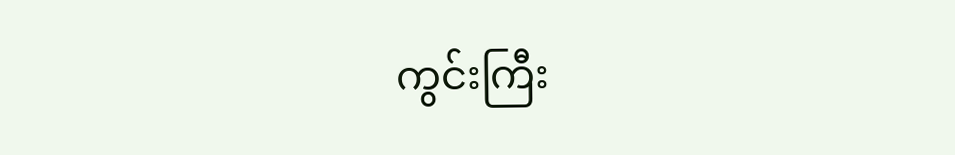ကွင်းကြီး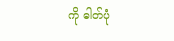ကို ဓါတ်ပုံ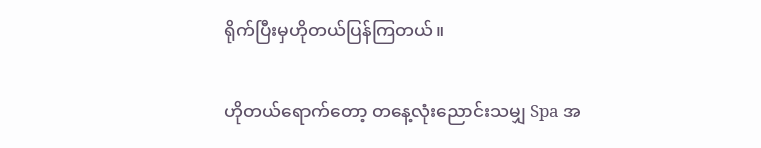ရိုက်ပြီးမှဟိုတယ်ပြန်ကြတယ်။

ဟိုတယ်ရောက်တော့ တနေ့လုံးညောင်းသမျှ Spa အ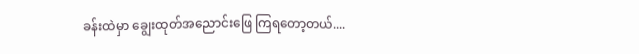ခန်းထဲမှာ ချွေးထုတ်အညောင်းဖြေ ကြရတော့တယ်....